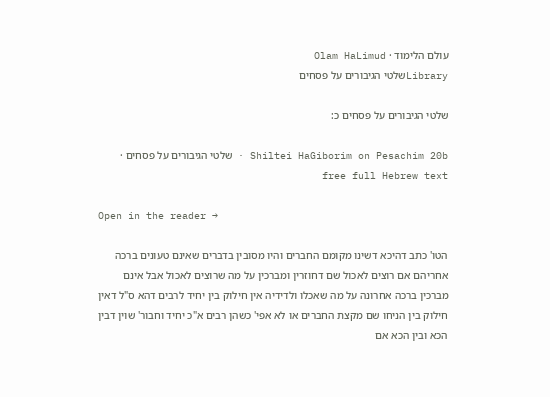עולם הלימוד · Olam HaLimud
Libraryשלטי הגיבורים על פסחים

שלטי הגיבורים על פסחים כ:

Shiltei HaGiborim on Pesachim 20b · שלטי הגיבורים על פסחים · free full Hebrew text

Open in the reader →

הטו' כתב דהיכא דשינו מקומם החברים והיו מסובין בדברים שאינם טעונים ברכה אחריהם אם רוצים לאכול שם דחוזרין ומברכין על מה שרוצים לאכול אבל אינם מברכין ברכה אחרונה על מה שאכלו ולדידיה אין חילוק בין יחיד לרבים דהא ס"ל דאין חילוק בין הניחו שם מקצת החברים או לא אפי' כשהן רבים א"כ יחיד וחבור' שוין דבין הכא ובין הכא אם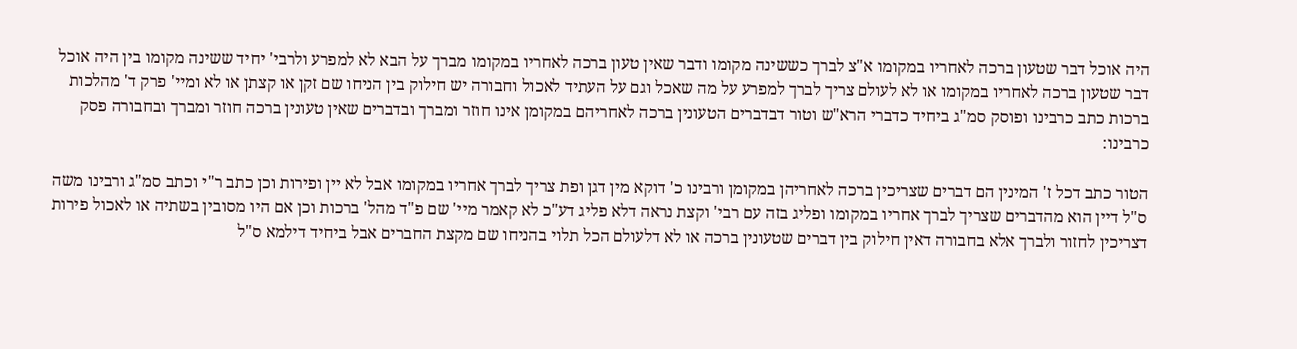היה אוכל דבר שטעון ברכה לאחריו במקומו א"צ לברך כששינה מקומו ודבר שאין טעון ברכה לאחריו במקומו מברך על הבא לא למפרע ולרבי' יחיד ששינה מקומו בין היה אוכל דבר שטעון ברכה לאחריו במקומו או לא לעולם צריך לברך למפרע על מה שאכל וגם על העתיד לאכול וחבורה יש חילוק בין הניחו שם זקן או קצתן או לא ומיי' פרק ד' מהלכות ברכות כתב כרבינו ופוסק סמ"ג ביחיד כדברי הרא"ש וטור דבדברים הטעונין ברכה לאחריהם במקומן אינו חוזר ומברך ובדברים שאין טעונין ברכה חוזר ומברך ובחבורה פסק כרבינו:

הטור כתב דכל ז' המינין הם דברים שצריכין ברכה לאחריהן במקומן ורבינו כ' דוקא מין דגן ופת צריך לברך אחריו במקומו אבל לא יין ופירות וכן כתב ר"י וכתב סמ"ג ורבינו משה ס"ל דיין הוא מהדברים שצריך לברך אחריו במקומו ופליג בזה עם רבי' וקצת נראה דלא פליג דע"כ לא קאמר מיי' שם פ"ד מהל' ברכות וכן אם היו מסובין בשתיה או לאכול פירות דצריכין לחזור ולברך אלא בחבורה דאין חילוק בין דברים שטעונין ברכה או לא דלעולם הכל תלוי בהניחו שם מקצת החברים אבל ביחיד דילמא ס"ל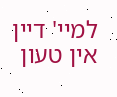למיי' דיין אין טעון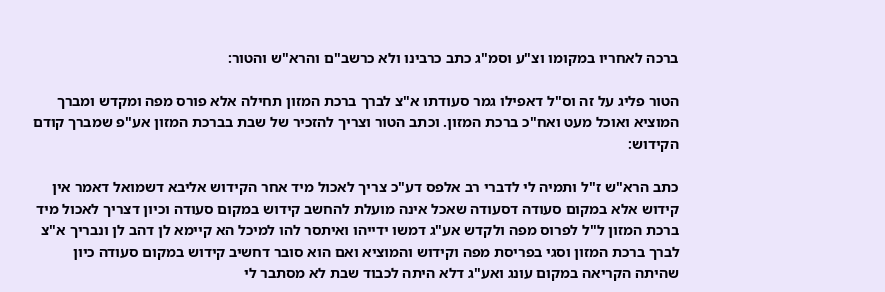ברכה לאחריו במקומו וצ"ע וסמ"ג כתב כרבינו ולא כרשב"ם והרא"ש והטור:

הטור פליג על זה וס"ל דאפילו גמר סעודתו א"צ לברך ברכת המזון תחילה אלא פורס מפה ומקדש ומברך המוציא ואוכל מעט ואח"כ ברכת המזון. וכתב הטור וצריך להזכיר של שבת בברכת המזון אע"פ שמברך קודם הקידוש:

כתב הרא"ש ז"ל ותמיה לי לדברי רב אלפס דע"כ צריך לאכול מיד אחר הקידוש אליבא דשמואל דאמר אין קידוש אלא במקום סעודה דסעודה שאכל אינה מועלת להחשב קידוש במקום סעודה וכיון דצריך לאכול מיד ברכת המזון ל"ל לפרוס מפה ולקדש אע"ג דמשו ידייהו ואיתסר להו למיכל הא קיימא לן דהב לן ונבריך א"צ לברך ברכת המזון וסגי בפריסת מפה וקידוש והמוציא ואם הוא סובר דחשיב קידוש במקום סעודה כיון שהיתה הקריאה במקום עונג ואע"ג דלא היתה לכבוד שבת לא מסתבר לי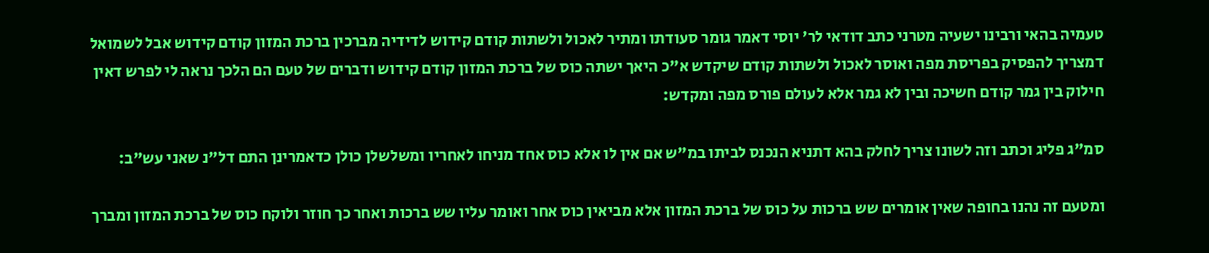טעמיה בהאי ורבינו ישעיה מטרני כתב דודאי לר' יוסי דאמר גומר סעודתו ומתיר לאכול ולשתות קודם קידוש לדידיה מברכין ברכת המזון קודם קידוש אבל לשמואל דמצריך להפסיק בפריסת מפה ואוסר לאכול ולשתות קודם שיקדש א"כ היאך ישתה כוס של ברכת המזון קודם קידוש ודברים של טעם הם הלכך נראה לי לפרש דאין חילוק בין גמר קודם חשיכה ובין לא גמר אלא לעולם פורס מפה ומקדש:

סמ"ג פליג וכתב וזה לשונו צריך לחלק בהא דתניא הנכנס לביתו במ"ש אם אין לו אלא כוס אחד מניחו לאחריו ומשלשלן כולן כדאמרינן התם דל"נ שאני עש"ב:

ומטעם זה נהנו בחופה שאין אומרים שש ברכות על כוס של ברכת המזון אלא מביאין כוס אחר ואומר עליו שש ברכות ואחר כך חוזר ולוקח כוס של ברכת המזון ומברך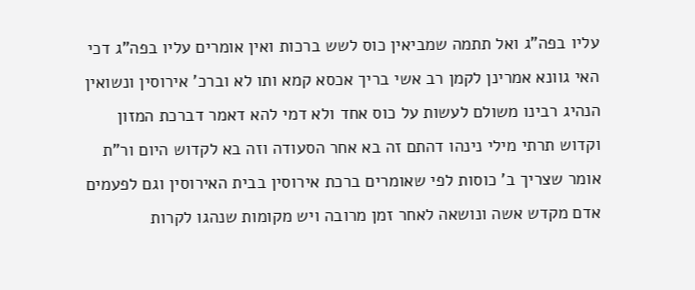עליו בפה"ג ואל תתמה שמביאין כוס לשש ברכות ואין אומרים עליו בפה"ג דכי האי גוונא אמרינן לקמן רב אשי בריך אכסא קמא ותו לא וברכ' אירוסין ונשואין הנהיג רבינו משולם לעשות על כוס אחד ולא דמי להא דאמר דברכת המזון וקדוש תרתי מילי נינהו דהתם זה בא אחר הסעודה וזה בא לקדוש היום ור"ת אומר שצריך ב' כוסות לפי שאומרים ברכת אירוסין בבית האירוסין וגם לפעמים אדם מקדש אשה ונושאה לאחר זמן מרובה ויש מקומות שנהגו לקרות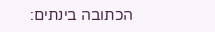הכתובה בינתים: